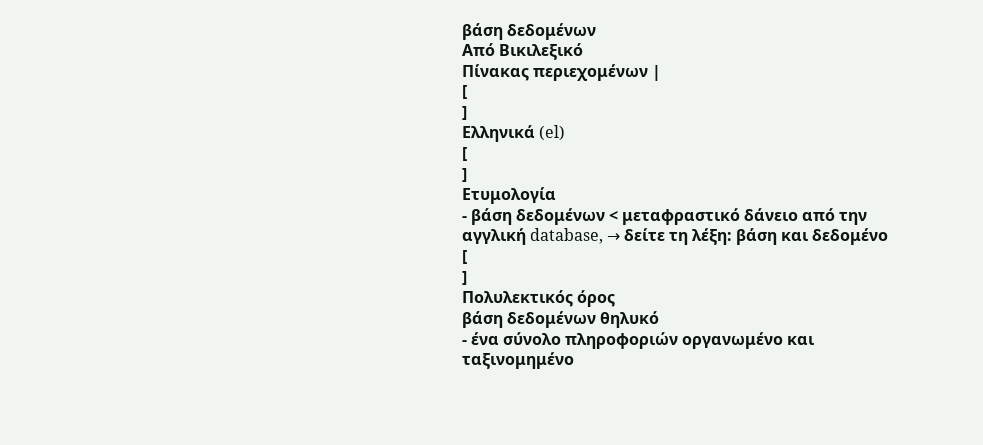βάση δεδομένων
Από Βικιλεξικό
Πίνακας περιεχομένων |
[
]
Ελληνικά (el)
[
]
Ετυμολογία
- βάση δεδομένων < μεταφραστικό δάνειο από την αγγλική database, → δείτε τη λέξη: βάση και δεδομένo
[
]
Πολυλεκτικός όρος
βάση δεδομένων θηλυκό
- ένα σύνολο πληροφοριών οργανωμένο και ταξινομημένο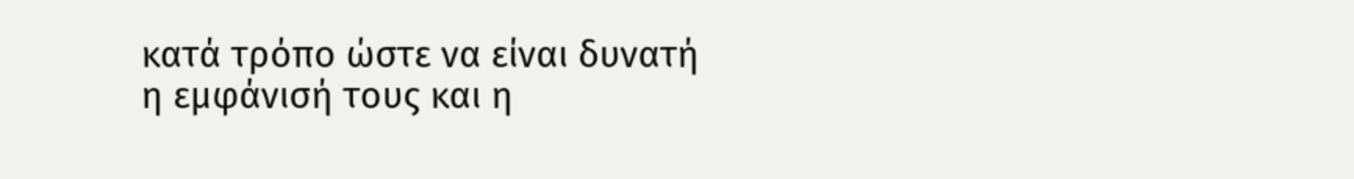κατά τρόπο ώστε να είναι δυνατή η εμφάνισή τους και η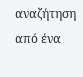αναζήτηση από ένα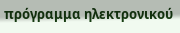πρόγραμμα ηλεκτρονικού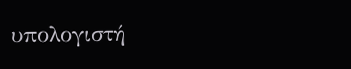υπολογιστή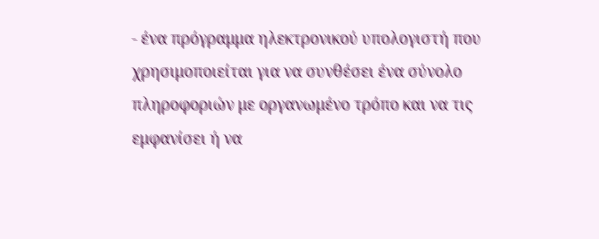- ένα πρόγραμμα ηλεκτρονικού υπολογιστή που χρησιμοποιείται για να συνθέσει ένα σύνολο πληροφοριών με οργανωμένο τρόπο και να τις εμφανίσει ή να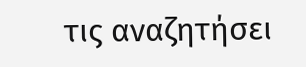τις αναζητήσει